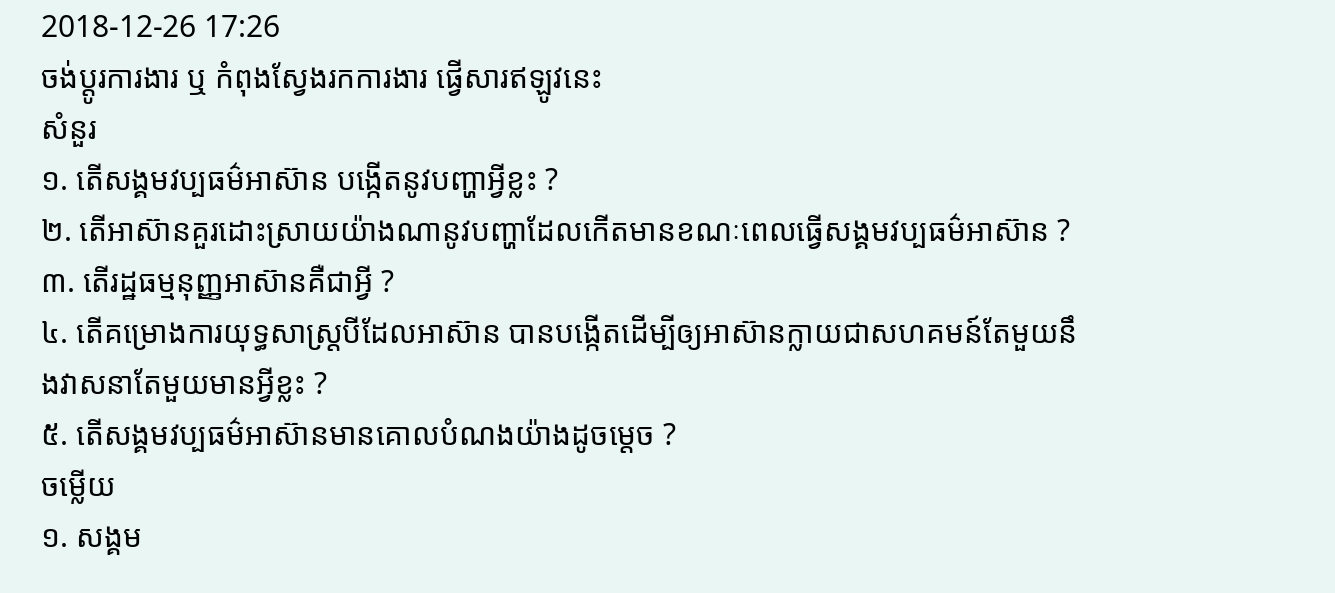2018-12-26 17:26
ចង់ប្តូរការងារ ឬ កំពុងស្វែងរកការងារ ផ្វើសារឥឡូវនេះ
សំនួរ
១. តើសង្គមវប្បធម៌អាស៊ាន បង្កើតនូវបញ្ហាអ្វីខ្លះ ?
២. តើអាស៊ានគួរដោះស្រាយយ៉ាងណានូវបញ្ហាដែលកើតមានខណៈពេលធ្វើសង្គមវប្បធម៌អាស៊ាន ?
៣. តើរដ្ឋធម្មនុញ្ញអាស៊ានគឺជាអ្វី ?
៤. តើគម្រោងការយុទ្ធសាស្រ្តបីដែលអាស៊ាន បានបង្កើតដើម្បីឲ្យអាស៊ានក្លាយជាសហគមន៍តែមួយនឹងវាសនាតែមួយមានអ្វីខ្លះ ?
៥. តើសង្គមវប្បធម៌អាស៊ានមានគោលបំណងយ៉ាងដូចម្តេច ?
ចម្លើយ
១. សង្គម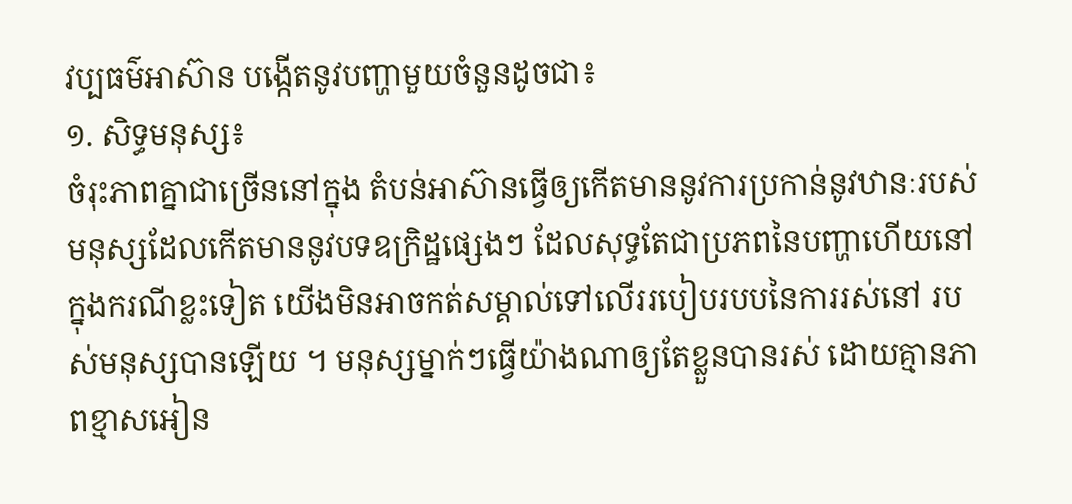វប្បធម៌អាស៊ាន បង្កើតនូវបញ្ហាមួយចំនួនដូចជា៖
១. សិទ្ធមនុស្ស៖
ចំរុះភាពគ្នាជាច្រើននៅក្នុង តំបន់អាស៊ានធ្វើឲ្យកើតមាននូវការប្រកាន់នូវឋានៈរបស់មនុស្សដែលកើតមាននូវបទឧក្រិដ្ឋផ្សេងៗ ដែលសុទ្ធតែជាប្រភពនៃបញ្ហាហើយនៅក្នុងករណីខ្លះទៀត យើងមិនអាចកត់សម្គាល់ទៅលើររបៀបរបបនៃការរស់នៅ របស់មនុស្សបានឡើយ ។ មនុស្សម្នាក់ៗធ្វើយ៉ាងណាឲ្យតែខ្លួនបានរស់ ដោយគ្មានភាពខ្មាសអៀន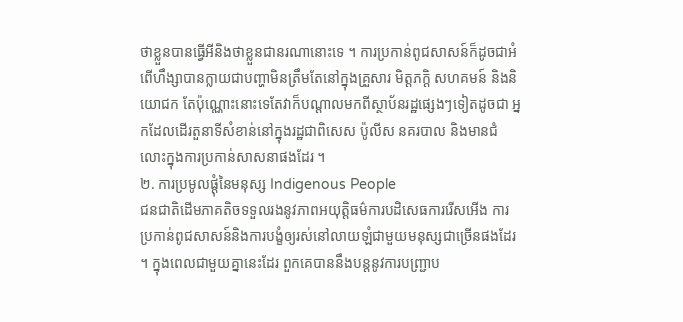ថាខ្លួនបានធ្វើអីនិងថាខ្លួនជានរណានោះទេ ។ ការប្រកាន់ពូជសាសន៍ក៏ដូចជាអំពើហឹង្សាបានក្លាយជាបញ្ហាមិនត្រឹមតែនៅក្នុងគ្រួសារ មិត្តភក្តិ សហគមន៍ និងនិយោជក តែប៉ុណ្ណោះនោះទេតែវាក៏បណ្តាលមកពីស្ថាប័នរដ្ឋផ្សេងៗទៀតដូចជា អ្នកដែលដើរតួនាទីសំខាន់នៅក្នុងរដ្ឋជាពិសេស ប៉ូលីស នគរបាល និងមានជំលោះក្នុងការប្រកាន់សាសនាផងដែរ ។
២. ការប្រមូលផ្តុំនៃមនុស្ស Indigenous People
ជនជាតិដើមភាគតិចទទួលរងនូវភាពអយុត្តិធម៌ការបដិសេធការរើសអើង ការប្រកាន់ពូជសាសន៍និងការបង្ខំឲ្យរស់នៅលាយឡំជាមួយមនុស្សជាច្រើនផងដែរ ។ ក្នុងពេលជាមួយគ្នានេះដែរ ពួកគេបាននឹងបន្តនូវការបញ្ជ្រាប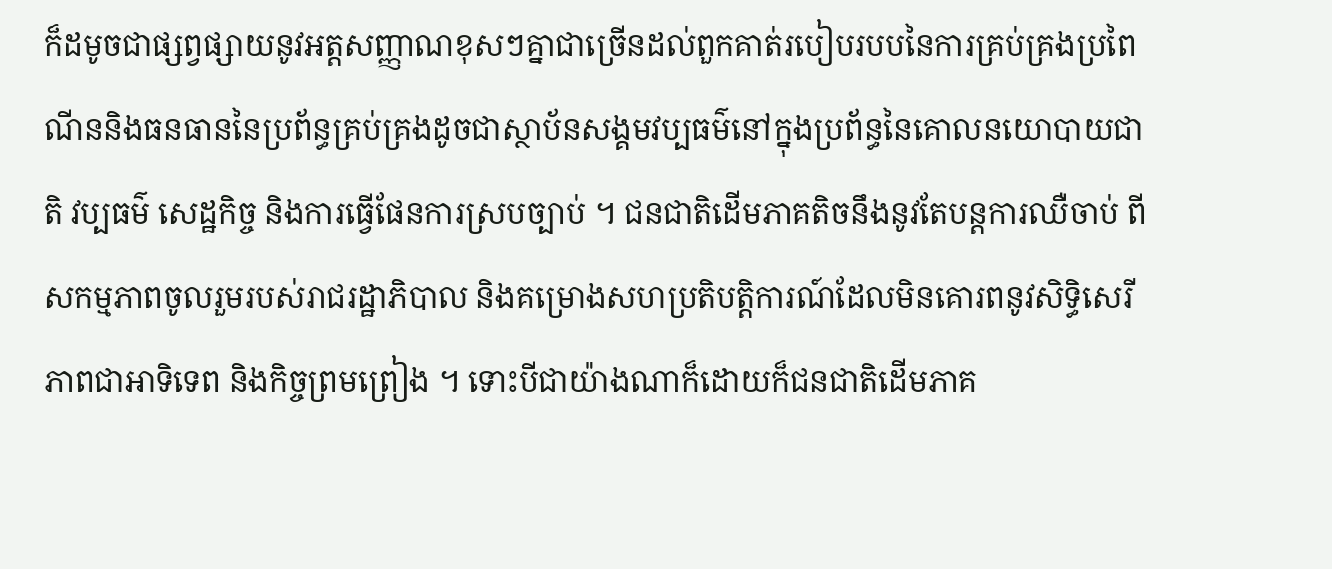ក៏ដមូចជាផ្សព្វផ្សាយនូវអត្តសញ្ញាណខុសៗគ្នាជាច្រើនដល់ពួកគាត់របៀបរបបនៃការគ្រប់គ្រងប្រពៃណីននិងធនធាននៃប្រព័ន្ធគ្រប់គ្រងដូចជាស្ថាប័នសង្គមវប្បធម៌នៅក្នុងប្រព័ន្ធនៃគោលនយោបាយជាតិ វប្បធម៌ សេដ្ឋកិច្ច និងការធ្វើផែនការស្របច្បាប់ ។ ជនជាតិដើមភាគតិចនឹងនូវតែបន្តការឈឺចាប់ ពីសកម្មភាពចូលរួមរបស់រាជរដ្ឋាភិបាល និងគម្រោងសហប្រតិបត្តិការណ៍ដែលមិនគោរពនូវសិទ្ធិសេរីភាពជាអាទិទេព និងកិច្ចព្រមព្រៀង ។ ទោះបីជាយ៉ាងណាក៏ដោយក៏ជនជាតិដើមភាគ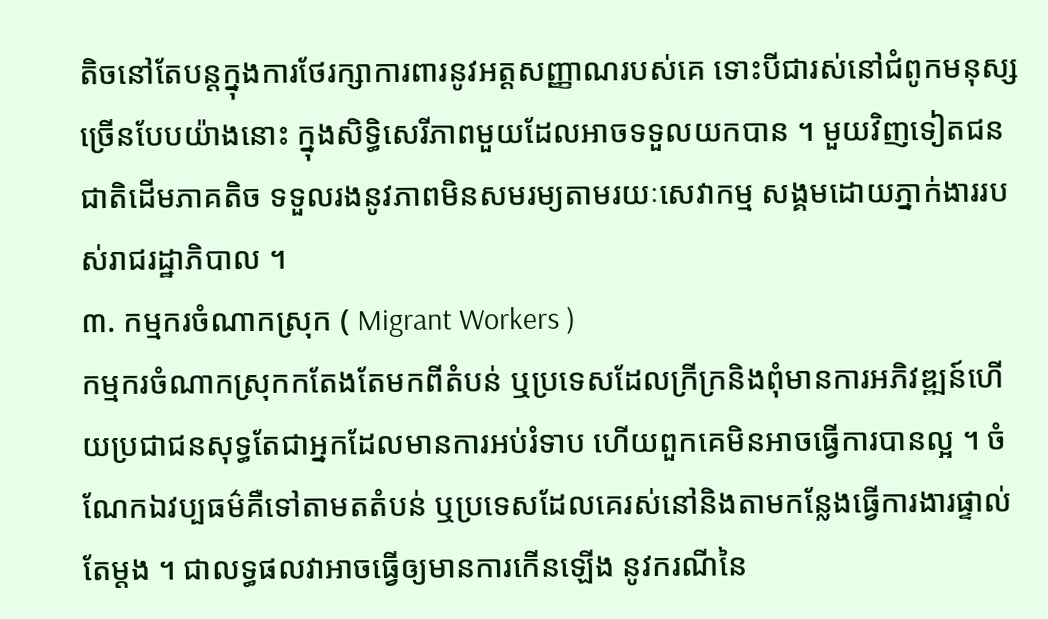តិចនៅតែបន្តក្នុងការថែរក្សាការពារនូវអត្តសញ្ញាណរបស់គេ ទោះបីជារស់នៅជំពូកមនុស្សច្រើនបែបយ៉ាងនោះ ក្នុងសិទ្ធិសេរីភាពមួយដែលអាចទទួលយកបាន ។ មួយវិញទៀតជនជាតិដើមភាគតិច ទទួលរងនូវភាពមិនសមរម្យតាមរយៈសេវាកម្ម សង្គមដោយភ្នាក់ងាររបស់រាជរដ្ឋាភិបាល ។
៣. កម្មករចំណាកស្រុក ( Migrant Workers )
កម្មករចំណាកស្រុកកតែងតែមកពីតំបន់ ឬប្រទេសដែលក្រីក្រនិងពុំមានការអភិវឌ្ឍន៍ហើយប្រជាជនសុទ្ធតែជាអ្នកដែលមានការអប់រំទាប ហើយពួកគេមិនអាចធ្វើការបានល្អ ។ ចំណែកឯវប្បធម៌គឺទៅតាមតតំបន់ ឬប្រទេសដែលគេរស់នៅនិងតាមកន្លែងធ្វើការងារផ្ទាល់តែម្តង ។ ជាលទ្ធផលវាអាចធ្វើឲ្យមានការកើនឡើង នូវករណីនៃ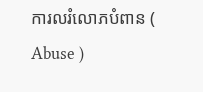ការលរំលោភបំពាន ( Abuse )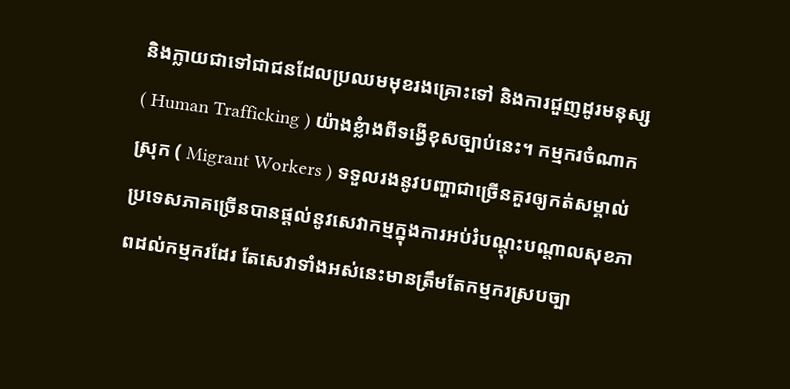និងក្លាយជាទៅជាជនដែលប្រឈមមុខរងគ្រោះទៅ និងការជួញដូរមនុស្ស ( Human Trafficking ) យ៉ាងខ្លំាងពីទង្វើខុសច្បាប់នេះ។ កម្មករចំណាកស្រុក ( Migrant Workers ) ទទួលរងនូវបញ្ហាជាច្រើនគួរឲ្យកត់សម្គាល់ប្រទេសភាគច្រើនបានផ្តល់នូវសេវាកម្មក្នុងការអប់រំបណ្តុះបណ្តាលសុខភាពដល់កម្មករដែរ តែសេវាទាំងអស់នេះមានត្រឹមតែកម្មករស្របច្បា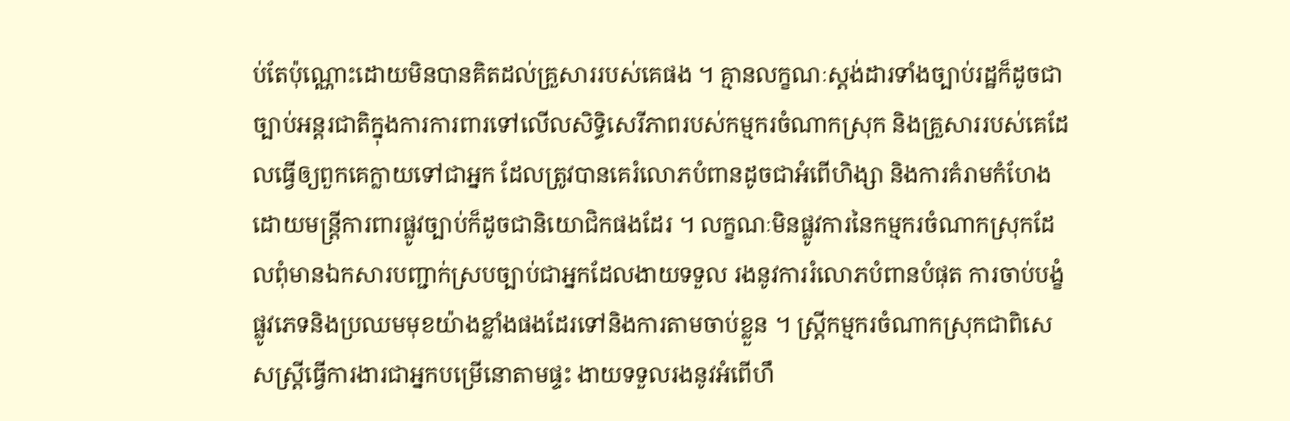ប់តែប៉ុណ្ណោះដោយមិនបានគិតដល់គ្រួសាររបស់គេផង ។ គ្មានលក្ខណៈស្តង់ដារទាំងច្បាប់រដ្ឋក៏ដូចជាច្បាប់អន្តរជាតិក្នុងការការពារទៅលើលសិទ្ធិសេរីភាពរបស់កម្មករចំណាកស្រុក និងគ្រួសាររបស់គេដែលធ្វើឲ្យពួកគេក្លាយទៅជាអ្នក ដែលត្រូវបានគេរំលោភបំពានដូចជាអំពើហិង្សា និងការគំរាមកំហែងដោយមន្រ្តីការពារផ្លូវច្បាប់ក៏ដូចជានិយោជិកផងដែរ ។ លក្ខណៈមិនផ្លូវការនៃកម្មករចំណាកស្រុកដែលពុំមានឯកសារបញ្ជាក់ស្របច្បាប់ជាអ្នកដែលងាយទទួល រងនូវការរំលោភបំពានបំផុត ការចាប់បង្ខំផ្លូវភេទនិងប្រឈមមុខយ៉ាងខ្លាំងផងដែរទៅនិងការតាមចាប់ខ្លួន ។ ស្រ្តីកម្មករចំណាកស្រុកជាពិសេសស្រ្តីធ្វើការងារជាអ្នកបម្រើនោតាមផ្ទះ ងាយទទួលរងនូវអំពើហឹ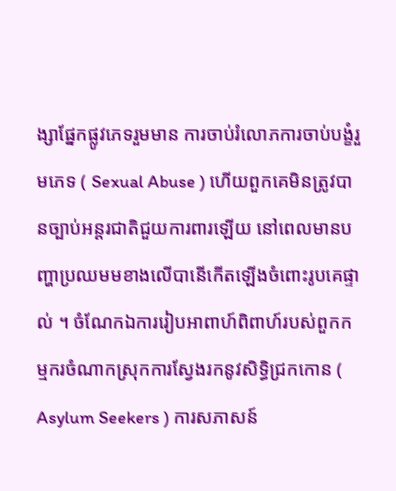ង្សាផ្នែកផ្លូវភេទរួមមាន ការចាប់រំលោភការចាប់បង្ខំរួមភេទ ( Sexual Abuse ) ហើយពួកគេមិនត្រូវបានច្បាប់អន្តរជាតិជួយការពារឡើយ នៅពេលមានបញ្ហាប្រឈមមខាងលើបានើកើតឡើងចំពោះរូបគេផ្ទាល់ ។ ចំណែកឯការរៀបអាពាហ៍ពិពាហ៍របស់ពួកកម្មករចំណាកស្រុកការស្វែងរកនូវសិទ្ធិជ្រកកោន ( Asylum Seekers ) ការសភាសន៍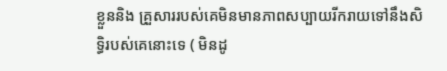ខ្លួននិង គ្រួសាររបស់គេមិនមានភាពសប្បាយរីករាយទៅនឹងសិទ្ធិរបស់គេនោះទេ ( មិនដូ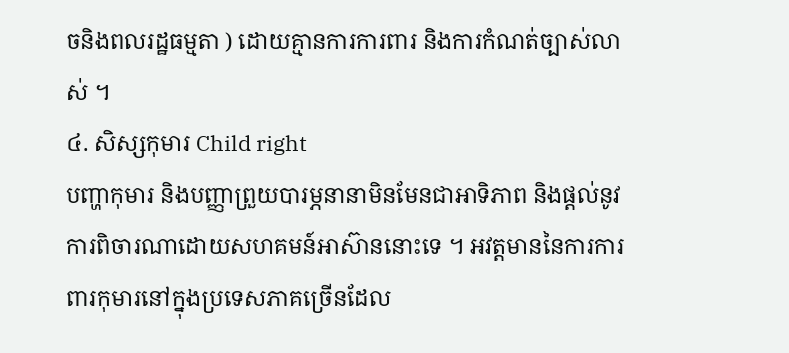ចនិងពលរដ្ឋធម្មតា ) ដោយគ្មានការការពារ និងការកំណត់ច្បាស់លាស់ ។
៤. សិស្សកុមារ Child right
បញ្ហាកុមារ និងបញ្ញាព្រួយបារម្ភនានាមិនមែនជាអាទិភាព និងផ្តល់នូវការពិចារណាដោយសហគមន៍អាស៊ាននោះទេ ។ អវត្តមាននៃការការពារកុមារនៅក្នុងប្រទេសភាគច្រើនដែល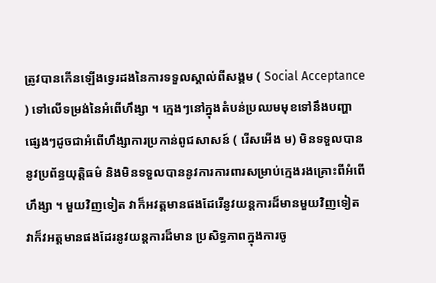ត្រូវបានកើនឡើងទ្វេរដងនៃការទទួលស្គាល់ពីសង្គម ( Social Acceptance ) ទៅលើទម្រង់នៃអំពើហឹង្សា ។ ក្មេងៗនៅក្នុងតំបន់ប្រឈមមុខទៅនឹងបញ្ហាផ្សេងៗដូចជាអំពើហឹង្សាការប្រកាន់ពូជសាសន៍ ( រើសអើង ម) មិនទទួលបាននូវប្រព័ន្ធយុត្តិធម៌ និងមិនទទួលបាននូវការការពារសម្រាប់ក្មេងរងគ្រោះពីអំពើហឹង្សា ។ មួយវិញទៀត វាក៏អវត្តមានផងដែរើនូវយន្តការដ៏មានមួយវិញទៀត វាក៏វអត្តមានផងដែរនូវយន្តការដ៏មាន ប្រសិទ្ធភាពក្នុងការចូ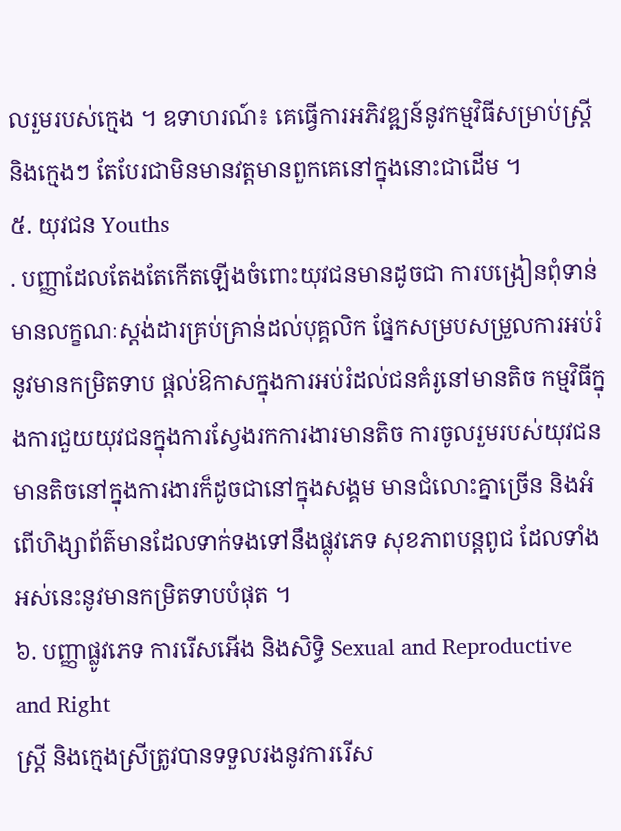លរួមរបស់ក្មេង ។ ឧទាហរណ៍៖ គេធ្វើការអភិវឌ្ឍន៍នូវកម្មវិធីសម្រាប់ស្រី្ត និងក្មេងៗ តែបែរជាមិនមានវត្តមានពួកគេនៅក្នុងនោះជាដើម ។
៥. យុវជន Youths
. បញ្ញាដែលតែងតែកើតឡើងចំពោះយុវជនមានដូចជា ការបង្រៀនពុំទាន់មានលក្ខណៈស្តង់ដារគ្រប់គ្រាន់ដល់បុគ្គលិក ផ្នែកសម្របសម្រួលការអប់រំនូវមានកម្រិតទាប ផ្តល់ឱកាសក្នុងការអប់រំដល់ជនគំរូនៅមានតិច កម្មវិធីក្នុងការជួយយុវជនក្នុងការស្វែងរកការងារមានតិច ការចូលរួមរបស់យុវជនមានតិចនៅក្នុងការងារក៏ដូចជានៅក្នុងសង្គម មានជំលោះគ្នាច្រើន និងអំពើហិង្សាព័ត៌មានដែលទាក់ទងទៅនឹងផ្លុវភេទ សុខភាពបន្តពូជ ដែលទាំងអស់នេះនូវមានកម្រិតទាបបំផុត ។
៦. បញ្ញាផ្លូវភេទ ការរើសអើង និងសិទ្ធិ Sexual and Reproductive and Right
ស្រ្តី និងក្មេងស្រីត្រូវបានទទួលរងនូវការរើស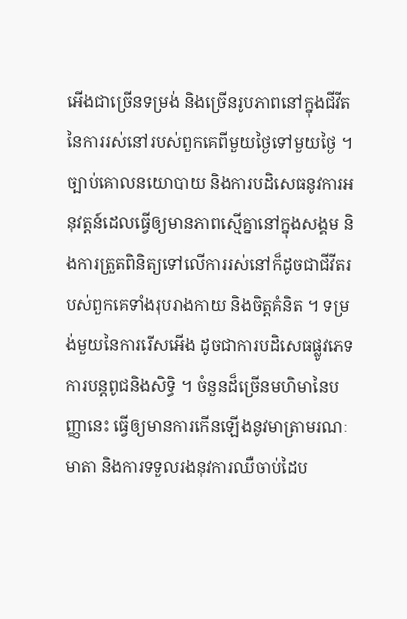អើងជាច្រើនទម្រង់ និងច្រើនរូបភាពនៅក្នុងជីវីតនៃការរស់នៅរបស់ពួកគេពីមួយថ្ងៃទៅមួយថ្ងៃ ។ ច្បាប់គោលនយោបាយ និងការបដិសេធនូវការអនុវត្តន៍ដេលធ្វើឲ្យមានភាពស្មើគ្នានៅក្នុងសង្គម និងការត្រួតពិនិត្យទៅលើការរស់នៅក៏ដូចជាជីវីតរបស់ពួកគេទាំងរុបរាងកាយ និងចិត្តគំនិត ។ ទម្រង់មួយនៃការរើសអើង ដូចជាការបដិសេធផ្លូវភេទ ការបន្តពូជនិងសិទ្ធិ ។ ចំនួនដ៏ច្រើនមហិមានៃបញ្ញានេះ ធ្វើឲ្យមានការកើនឡើងនូវមាត្រាមរណៈមាតា និងការទទួលរងនុវការឈឺចាប់ដៃប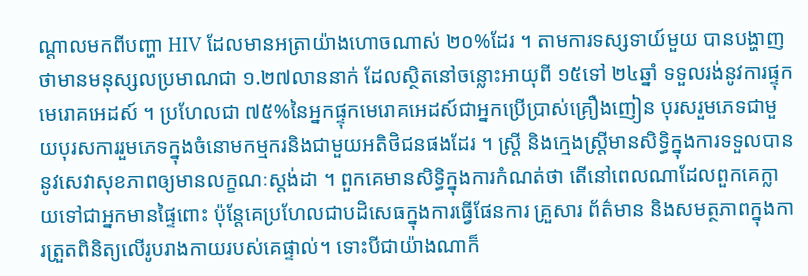ណ្តាលមកពីបញ្ហា HIV ដែលមានអត្រាយ៉ាងហោចណាស់ ២០%ដែរ ។ តាមការទស្សទាយ៍មួយ បានបង្ហាញថាមានមនុស្សលប្រមាណជា ១.២៧លាននាក់ ដែលស្ថិតនៅចន្លោះអាយុពី ១៥ទៅ ២៤ឆ្នាំ ទទួលរង់នូវការផ្ទុកមេរោគអេដស៍ ។ ប្រហែលជា ៧៥%នៃអ្នកផ្ទុកមេរោគអេដស៍ជាអ្នកប្រើប្រាស់គ្រឿងញៀន បុរសរួមភេទជាមួយបុរសការរួមភេទក្នុងចំនោមកម្មករនិងជាមួយអតិថិជនផងដែរ ។ ស្រ្តី និងក្មេងស្រ្តីមានសិទ្ធិក្នុងការទទួលបាននូវសេវាសុខភាពឲ្យមានលក្ខណៈស្តង់ដា ។ ពួកគេមានសិទ្ធិក្នុងការកំណត់ថា តើនៅពេលណាដែលពួកគេក្លាយទៅជាអ្នកមានផ្ទៃពោះ ប៉ុន្តែគេប្រហែលជាបដិសេធក្នុងការធ្វើផែនការ គ្រួសារ ព័ត៌មាន និងសមត្ថភាពក្នុងការត្រួតពិនិត្យលើរូបរាងកាយរបស់គេផ្ទាល់។ ទោះបីជាយ៉ាងណាក៏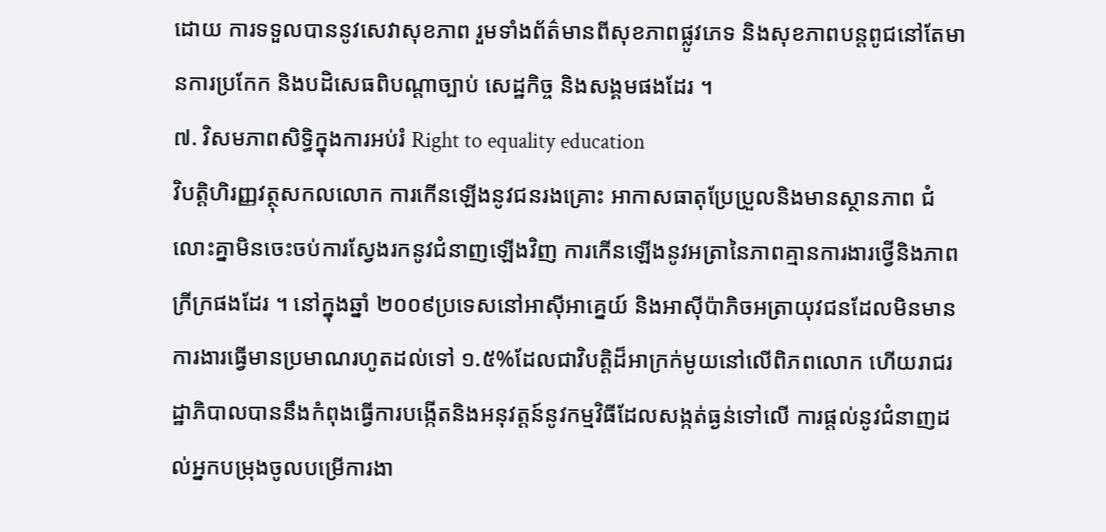ដោយ ការទទួលបាននូវសេវាសុខភាព រួមទាំងព័ត៌មានពីសុខភាពផ្លូវភេទ និងសុខភាពបន្តពូជនៅតែមានការប្រកែក និងបដិសេធពិបណ្តាច្បាប់ សេដ្ឋកិច្ច និងសង្គមផងដែរ ។
៧. វិសមភាពសិទ្ធិក្នុងការអប់រំ Right to equality education
វិបត្តិហិរញ្ញវត្ថុសកលលោក ការកើនឡើងនូវជនរងគ្រោះ អាកាសធាតុប្រែប្រួលនិងមានស្ថានភាព ជំលោះគ្នាមិនចេះចប់ការស្វែងរកនូវជំនាញឡើងវិញ ការកើនឡើងនូវអត្រានៃភាពគ្មានការងារថ្វើនិងភាពក្រីក្រផងដែរ ។ នៅក្នុងឆ្នាំ ២០០៩ប្រទេសនៅអាស៊ីអាគ្នេយ៍ និងអាស៊ីប៉ាភិចអត្រាយុវជនដែលមិនមានការងារធ្វើមានប្រមាណរហូតដល់ទៅ ១.៥%ដែលជាវិបត្តិដ៏អាក្រក់មូយនៅលើពិភពលោក ហើយរាជរដ្ឋាភិបាលបាននឹងកំពុងធ្វើការបង្កើតនិងអនុវត្តន៍នូវកម្មវិធីដែលសង្កត់ធ្ងន់ទៅលើ ការផ្តល់នូវជំនាញដល់អ្នកបម្រុងចូលបម្រើការងា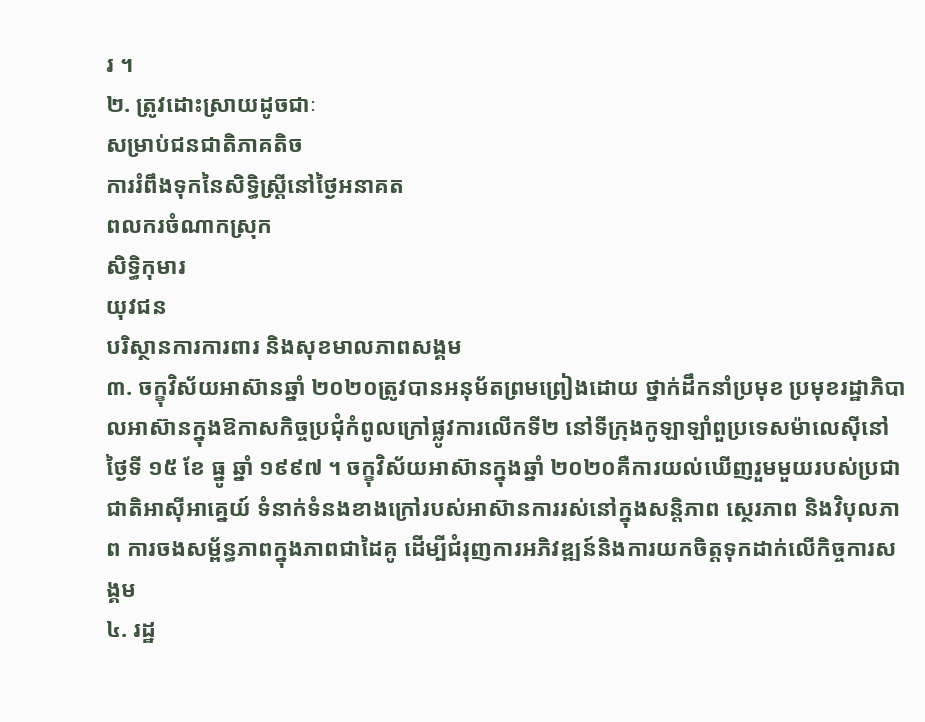រ ។
២. ត្រូវដោះស្រាយដូចជាៈ
សម្រាប់ជនជាតិភាគតិច
ការរំពឹងទុកនៃសិទ្ធិស្រ្តីនៅថ្ងៃអនាគត
ពលករចំណាកស្រុក
សិទ្ធិកុមារ
យុវជន
បរិស្ថានការការពារ និងសុខមាលភាពសង្គម
៣. ចក្ខុវិស័យអាស៊ានឆ្នាំ ២០២០ត្រូវបានអនុម័តព្រមព្រៀងដោយ ថ្នាក់ដឹកនាំប្រមុខ ប្រមុខរដ្ឋាភិបាលអាស៊ានក្នុងឱកាសកិច្ចប្រជុំកំពូលក្រៅផ្លូវការលើកទី២ នៅទីក្រុងកូឡាឡាំពួប្រទេសម៉ាលេស៊ីនៅថ្ងៃទី ១៥ ខែ ធ្នូ ឆ្នាំ ១៩៩៧ ។ ចក្ខុវិស័យអាស៊ានក្នុងឆ្នាំ ២០២០គឺការយល់ឃើញរួមមួយរបស់ប្រជាជាតិអាស៊ីអាគ្នេយ៍ ទំនាក់ទំនងខាងក្រៅរបស់អាស៊ានការរស់នៅក្នុងសន្តិភាព ស្ថេរភាព និងវិបុលភាព ការចងសម្ព័ន្ធភាពក្នុងភាពជាដៃគូ ដើម្បីជំរុញការអភិវឌ្ឍន៍និងការយកចិត្តទុកដាក់លើកិច្ចការសង្គម
៤. រដ្ឋ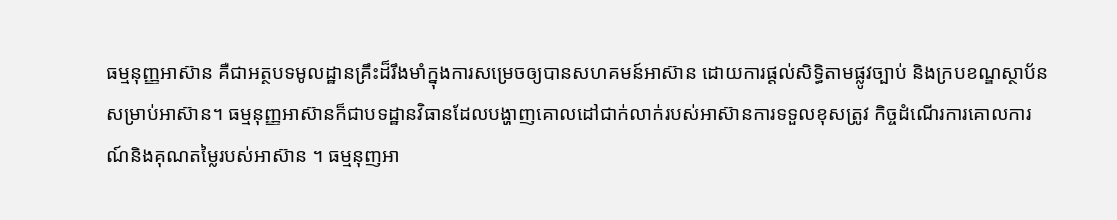ធម្មនុញ្ញអាស៊ាន គឺជាអត្ថបទមូលដ្ឋានគ្រឹះដ៏រឹងមាំក្នុងការសម្រេចឲ្យបានសហគមន៍អាស៊ាន ដោយការផ្តល់សិទ្ធិតាមផ្លូវច្បាប់ និងក្របខណ្ឌស្ថាប័នសម្រាប់អាស៊ាន។ ធម្មនុញ្ញអាស៊ានក៏ជាបទដ្ឋានវិធានដែលបង្ហាញគោលដៅជាក់លាក់របស់អាស៊ានការទទួលខុសត្រូវ កិច្ចដំណើរការគោលការណ៍និងគុណតម្លៃរបស់អាស៊ាន ។ ធម្មនុញអា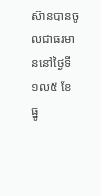ស៊ានបានចូលជាធរមាននៅថ្ងៃទី ១ល៥ ខែ ធ្នូ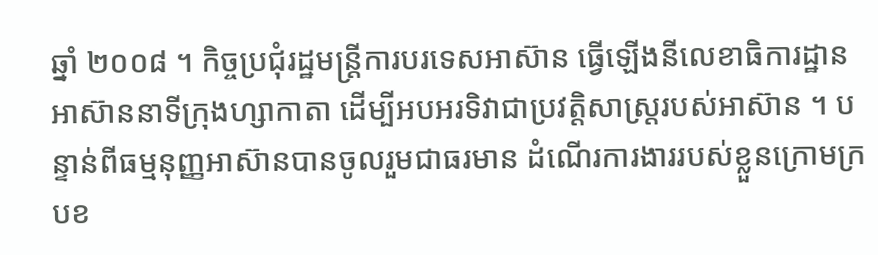ឆ្នាំ ២០០៨ ។ កិច្ចប្រជុំរដ្ឋមន្រ្តីការបរទេសអាស៊ាន ធ្វើឡើងនីលេខាធិការដ្ឋាន អាស៊ាននាទីក្រុងហ្សាកាតា ដើម្បីអបអរទិវាជាប្រវត្តិសាស្រ្តរបស់អាស៊ាន ។ បន្ទាន់ពីធម្មនុញ្ញអាស៊ានបានចូលរួមជាធរមាន ដំណើរការងាររបស់ខ្លួនក្រោមក្របខ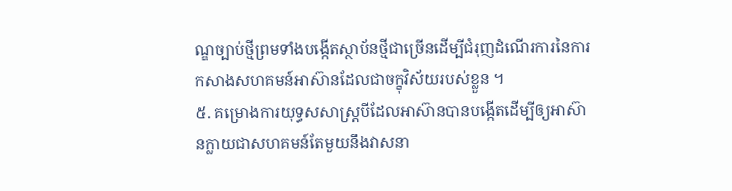ណ្ឌច្បាប់ថ្មីព្រមទាំងបង្កើតស្ថាប័នថ្មីជាច្រើនដើម្បីជំរុញដំណើរការនៃការកសាងសហគមន៍អាស៊ានដែលជាចក្ខុវិស័យរបស់ខ្លួន ។
៥. គម្រោងការយុទ្ធសសាស្រ្តបីដែលអាស៊ានបានបង្កើតដើម្បីឲ្យអាស៊ានក្លាយជាសហគមន៍តែមួយនឹងវាសនា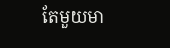តែមួយមា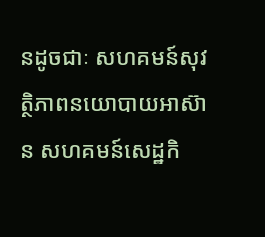នដូចជាៈ សហគមន៍សុវត្ថិភាពនយោបាយអាស៊ាន សហគមន៍សេដ្ឋកិ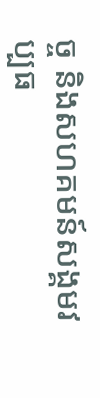ច្ច និងសហគមន៍សង្គមវប្បធ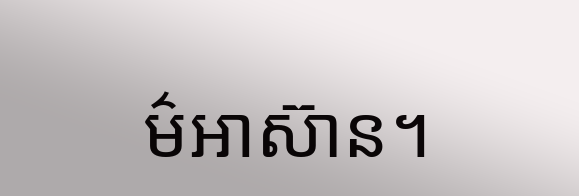ម៌អាស៊ាន។